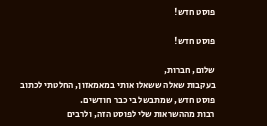פוסט חדש!

פוסט חדש!

שלום, חברות,
בעקבות שאלה ששאלו אותי במאמאזון, החלטתי לכתוב פוסט חדש, שמתבשל בי כבר חודשים.
רבות מההשראות שלי לפוסט הזה, ולרבים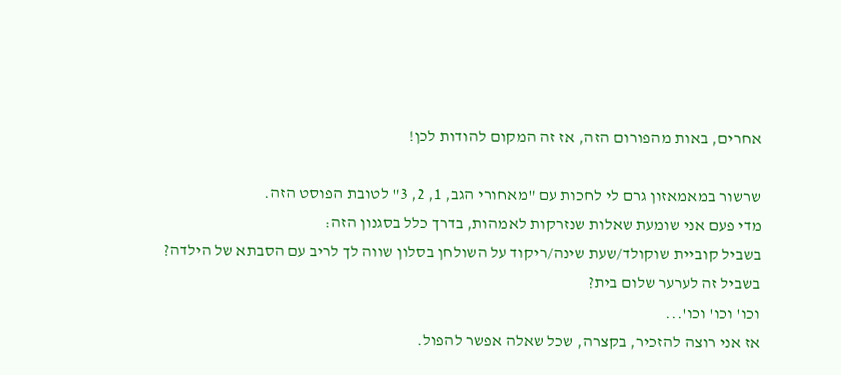אחרים, באות מהפורום הזה, אז זה המקום להודות לכן!

שרשור במאמאזון גרם לי לחכות עם "מאחורי הגב, 1, 2, 3" לטובת הפוסט הזה.
מדי פעם אני שומעת שאלות שנזרקות לאמהות, בדרך כלל בסגנון הזה:
בשביל קוביית שוקולד/שעת שינה/ריקוד על השולחן בסלון שווה לך לריב עם הסבתא של הילדה?
בשביל זה לערער שלום בית?
וכו' וכו' וכו'...
אז אני רוצה להזכיר, בקצרה, שכל שאלה אפשר להפול.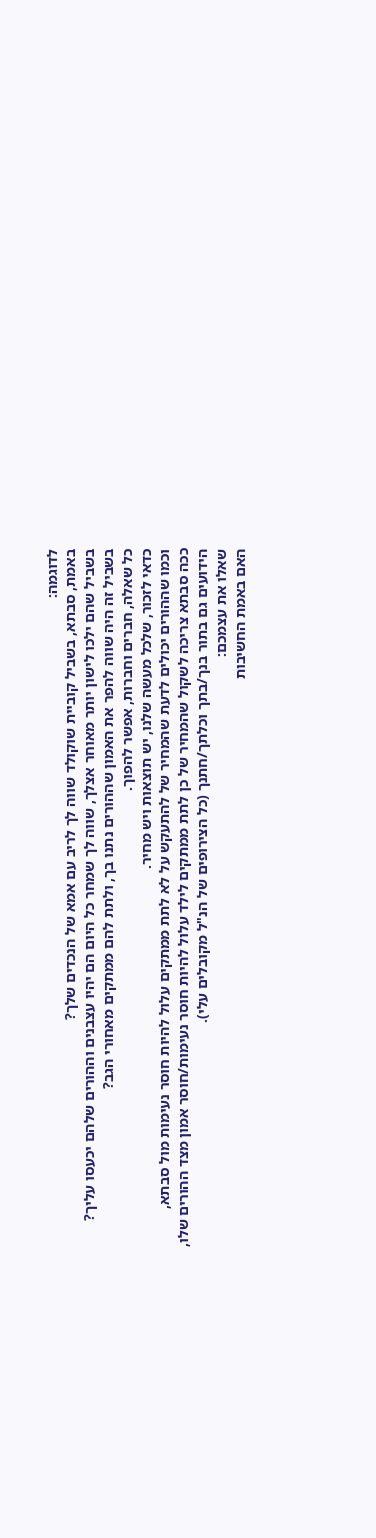לדוגמה:
באמת, סבתא, בשביל קוביית שוקולד שווה לך לריב עם אמא של הנכדים שלך?
בשביל שהם ילכו לישון יותר מאוחר אצלך, שווה לך שמחר כל היום הם יהיו עצבנים וההורים שלהם יכעסו עליך?
בשביל זה היה שווה להפר את האמון שההורים נתנו בך, ולתת להם ממתקים מאחורי הגב?
כל שאלה, חברים וחברות, אפשר להפוך.
כדאי לזכור, שלכל מעשה שלנו, יש תוצאות ויש מחיר.
וכמו שההורים יכולים לדעת שהמחיר של להתעקש על לא לתת ממתקים עלול להיות חוסר נעימות מול סבתא,
ככה סבתא צריכה לשקול שהמחיר של כן לתת ממתקים לילד עלול להיות חוסר נעימות/חוסר אמון מצד ההורים שלו,
הידועים גם בתור בנך/בתך וכלתך/חתנך (כל הצירופים של הנ"ל מקובלים עלי).
שאלו את עצמכם:
האם באמת החשיבות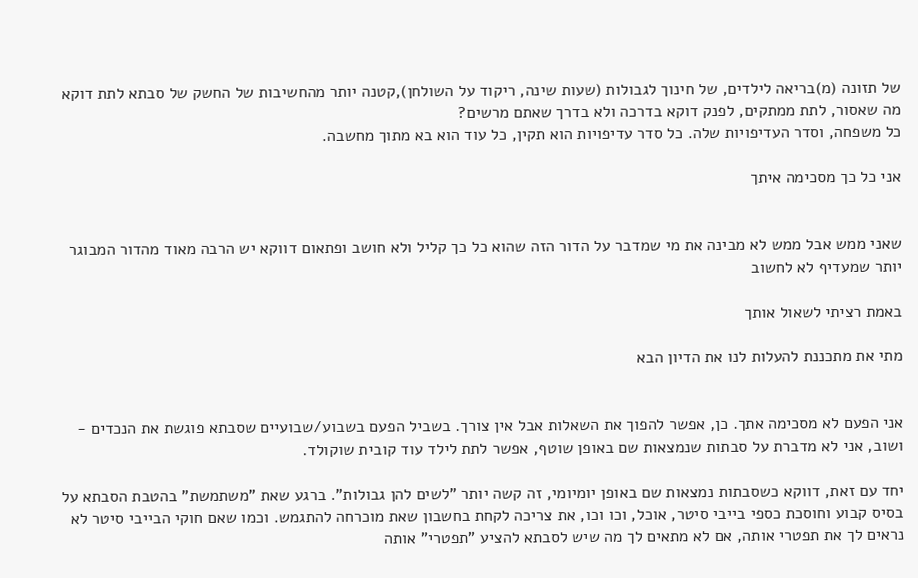של תזונה (מ)בריאה לילדים, של חינוך לגבולות (שעות שינה, ריקוד על השולחן),קטנה יותר מהחשיבות של החשק של סבתא לתת דוקא מה שאסור, לתת ממתקים, לפנק דוקא בדרכה ולא בדרך שאתם מרשים?
כל משפחה, וסדר העדיפויות שלה. כל סדר עדיפויות הוא תקין, כל עוד הוא בא מתוך מחשבה.

אני כל כך מסכימה איתך


שאני ממש אבל ממש לא מבינה את מי שמדבר על הדור הזה שהוא כל כך קליל ולא חושב ופתאום דווקא יש הרבה מאוד מהדור המבוגר יותר שמעדיף לא לחשוב

באמת רציתי לשאול אותך

מתי את מתכננת להעלות לנו את הדיון הבא


אני הפעם לא מסכימה אתך. כן, אפשר להפוך את השאלות אבל אין צורך. בשביל הפעם בשבוע/שבועיים שסבתא פוגשת את הנכדים - ושוב, אני לא מדברת על סבתות שנמצאות שם באופן שוטף, אפשר לתת לילד עוד קובית שוקולד.

יחד עם זאת, דווקא כשסבתות נמצאות שם באופן יומיומי, זה קשה יותר "לשים להן גבולות". ברגע שאת "משתמשת" בהטבת הסבתא על בסיס קבוע וחוסכת כספי בייבי סיטר, אוכל, וכו וכו, את צריכה לקחת בחשבון שאת מוכרחה להתגמש. וכמו שאם חוקי הבייבי סיטר לא נראים לך את תפטרי אותה, אם לא מתאים לך מה שיש לסבתא להציע "תפטרי" אותה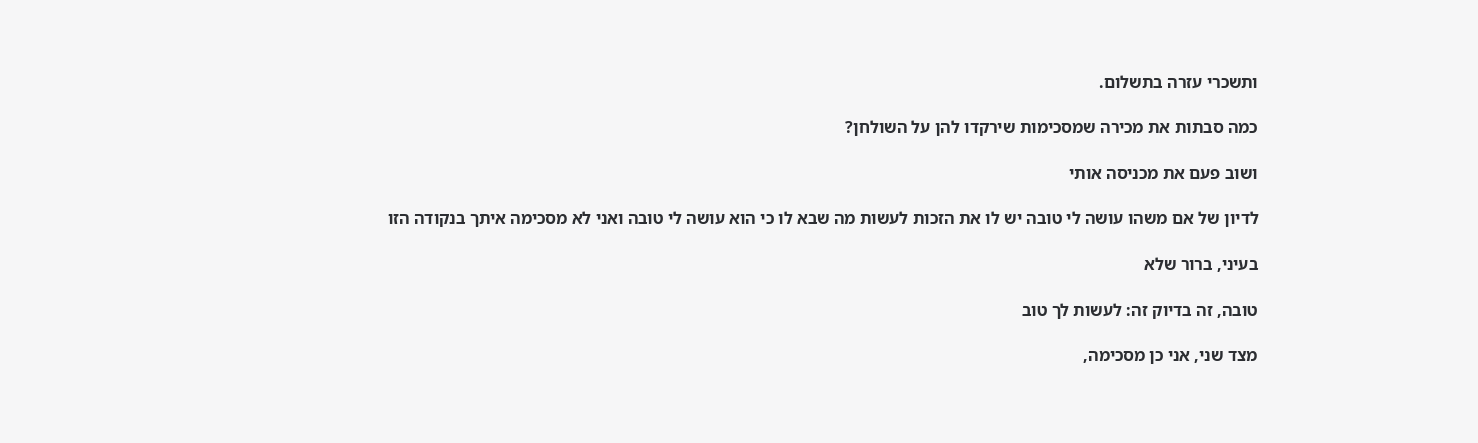ותשכרי עזרה בתשלום.

כמה סבתות את מכירה שמסכימות שירקדו להן על השולחן?

ושוב פעם את מכניסה אותי

לדיון של אם משהו עושה לי טובה יש לו את הזכות לעשות מה שבא לו כי הוא עושה לי טובה ואני לא מסכימה איתך בנקודה הזו

בעיני, ברור שלא

טובה, זה בדיוק זה: לעשות לך טוב

מצד שני, אני כן מסכימה,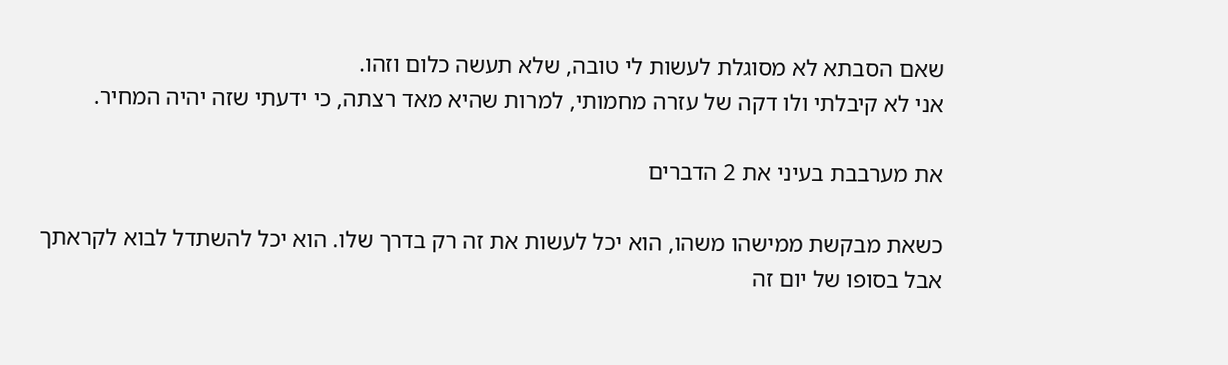שאם הסבתא לא מסוגלת לעשות לי טובה, שלא תעשה כלום וזהו.
אני לא קיבלתי ולו דקה של עזרה מחמותי, למרות שהיא מאד רצתה, כי ידעתי שזה יהיה המחיר.

את מערבבת בעיני את 2 הדברים

כשאת מבקשת ממישהו משהו, הוא יכל לעשות את זה רק בדרך שלו. הוא יכל להשתדל לבוא לקראתך אבל בסופו של יום זה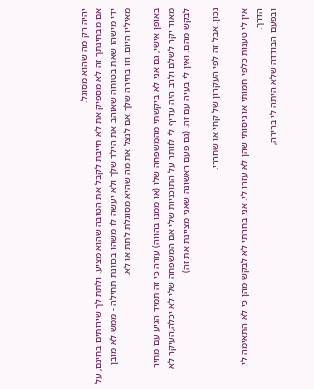יהיה רק מה שהוא מסוגל.
אם מבחינתך זה לא מספיק את לא חייבת לקבל את הטובה שהוא מציע. ולתת לך שירותים בחינם, על ידי מישהו שאת בטוחה שאוהב את הילד שלך ולא יעשה לו משהו בכוונת תחילה - ממש לא מובן מאיליו היום. וזו בחירה שלך אם לנצל את מה שהיא מסוגלת לתת או לא.

באופן אישי, גם אני לא ביקשתי מהמשפחה שלו (או ממנו בהווה) עזרה כי זה תמיד הגיע עם מחיר מאוד יקר לשלם ולרב היה עדיף לי לוותר על התוכניות שלי אם המשפחה שלי לא יכלה,העיקר לא לבקש מהם. ואין לי בעיה עם זה. (גם פעם ראשונה שאני מציינת את זה)

נכון. אבל זה לפי העקרון של קחי או שחררי.

אין לי טענות כלפי חמותי או גיסותי שהן לא עזרו לי. אני בחרתי לא לבקש מהן כי לא התאימה לי הדרך.
ובפעם הבודדה שלא היתה לי ברירה,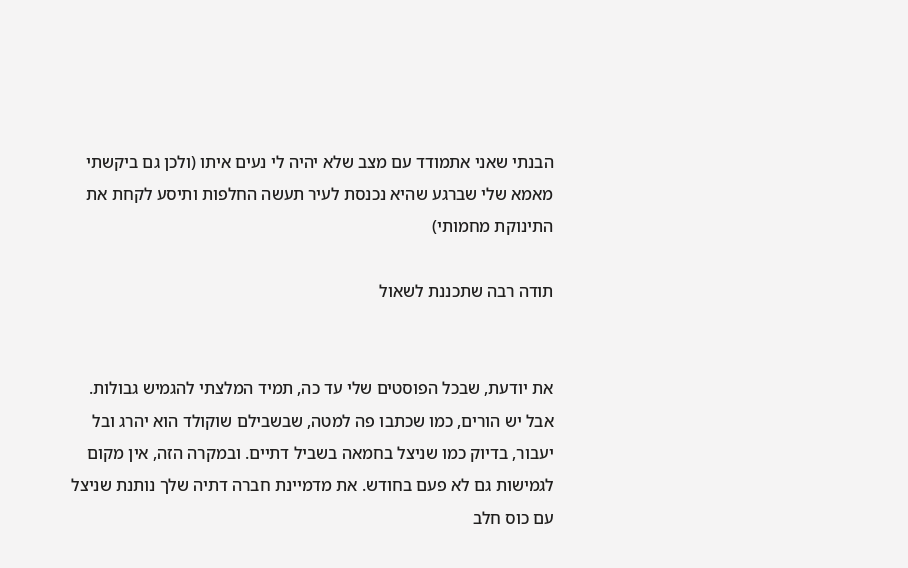הבנתי שאני אתמודד עם מצב שלא יהיה לי נעים איתו (ולכן גם ביקשתי מאמא שלי שברגע שהיא נכנסת לעיר תעשה החלפות ותיסע לקחת את התינוקת מחמותי)

תודה רבה שתכננת לשאול


את יודעת, שבכל הפוסטים שלי עד כה, תמיד המלצתי להגמיש גבולות.
אבל יש הורים, כמו שכתבו פה למטה, שבשבילם שוקולד הוא יהרג ובל יעבור, בדיוק כמו שניצל בחמאה בשביל דתיים. ובמקרה הזה, אין מקום לגמישות גם לא פעם בחודש. את מדמיינת חברה דתיה שלך נותנת שניצל עם כוס חלב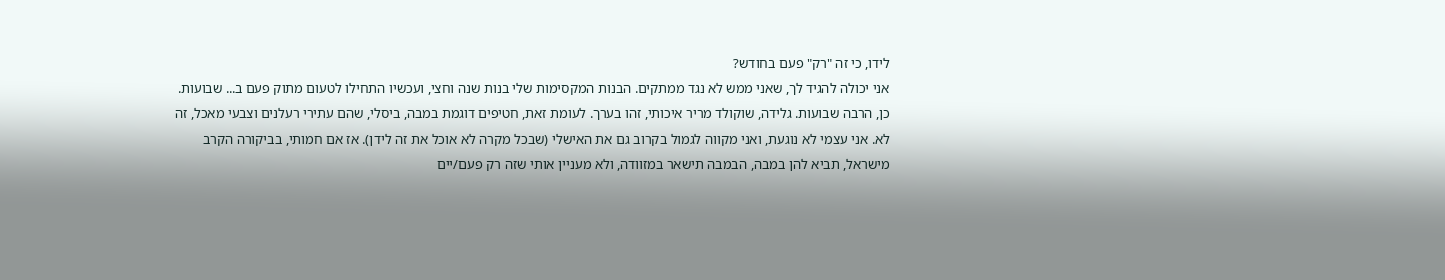לידו, כי זה "רק" פעם בחודש?
אני יכולה להגיד לך, שאני ממש לא נגד ממתקים. הבנות המקסימות שלי בנות שנה וחצי, ועכשיו התחילו לטעום מתוק פעם ב... שבועות. כן, הרבה שבועות. גלידה, שוקולד מריר איכותי, זהו בערך. לעומת זאת, חטיפים דוגמת במבה, ביסלי, שהם עתירי רעלנים וצבעי מאכל, זה לא. אני עצמי לא נוגעת, ואני מקווה לגמול בקרוב גם את האישלי (שבכל מקרה לא אוכל את זה לידן). אז אם חמותי, בביקורה הקרב מישראל, תביא להן במבה, הבמבה תישאר במזוודה, ולא מעניין אותי שזה רק פעם/יים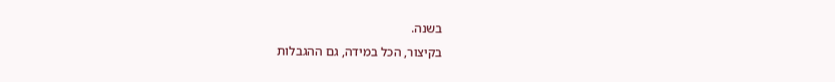בשנה.
בקיצור, הכל במידה, גם ההגבלות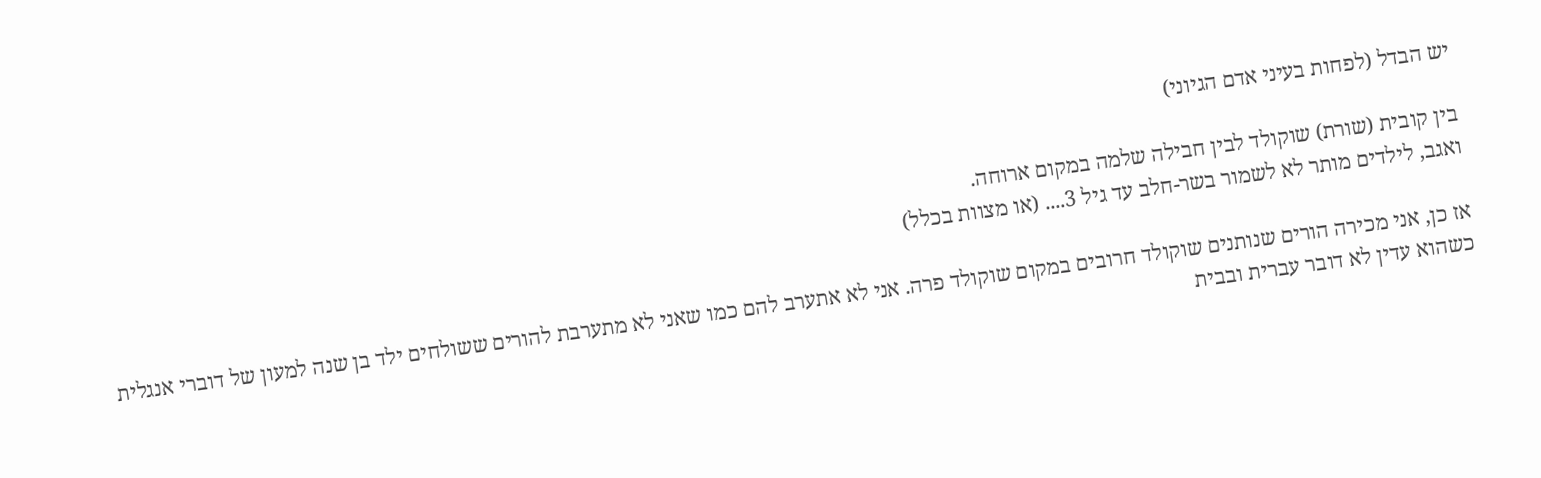יש הבדל (לפחות בעיני אדם הגיוני)

בין קובית (שורת) שוקולד לבין חבילה שלמה במקום ארוחה.
ואגב, לילדים מותר לא לשמור בשר-חלב עד גיל 3.... (או מצוות בכלל)

אז כן, אני מכירה הורים שנותנים שוקולד חרובים במקום שוקולד פרה. אני לא אתערב להם כמו שאני לא מתערבת להורים ששולחים ילד בן שנה למעון של דוברי אנגלית כשהוא עדין לא דובר עברית ובבית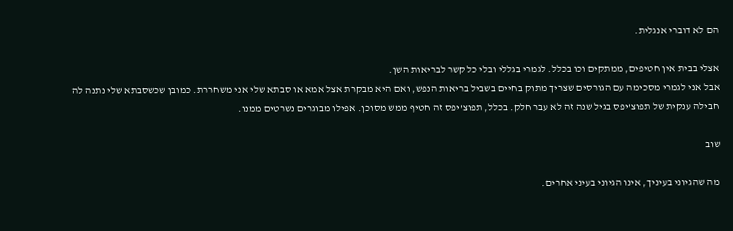הם לא דוברי אנגלית.

אצלי בבית אין חטיפים, ממתקים וכו בכלל. לגמרי בגללי ובלי כל קשר לבריאות השן.
אבל אני לגמרי מסכימה עם הגורסים שצריך מתוק בחיים בשביל בריאות הנפש, ואם היא מבקרת אצל אמא או סבתא שלי אני משחררת. כמובן שכשסבתא שלי נתנה לה חבילה ענקית של תפוצ'יפס בגיל שנה זה לא עבר חלק. בכלל, תפוצ'יפס זה חטיף ממש מסוכן. אפילו מבוגרים נשרטים ממנו.

שוב

מה שהגיוני בעיניך, אינו הגיוני בעיני אחרים.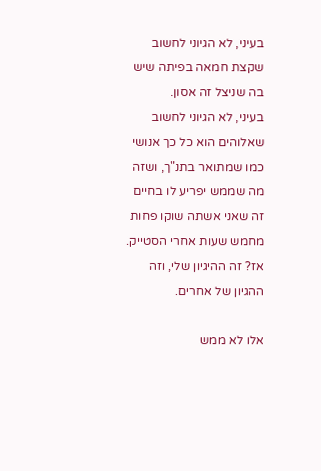בעיני, לא הגיוני לחשוב שקצת חמאה בפיתה שיש בה שניצל זה אסון.
בעיני, לא הגיוני לחשוב שאלוהים הוא כל כך אנושי כמו שמתואר בתנ"ך, ושזה מה שממש יפריע לו בחיים זה שאני אשתה שוקו פחות מחמש שעות אחרי הסטייק.
אז? זה ההיגיון שלי, וזה ההגיון של אחרים.

אלו לא ממש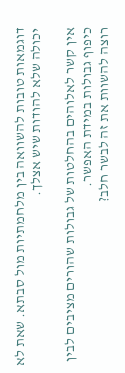דוגמאות טובות להשוואה בין מלחמתיות מול סבתא. שאת לא יכולה שלא להודות שיש אצלך.

אין קשר לאלוהים בהחלטות של גבולות שהורים מציבים לבין כיפוף גבולות במידת האפשר.
רוצה להשוות את זה לבשר חלב?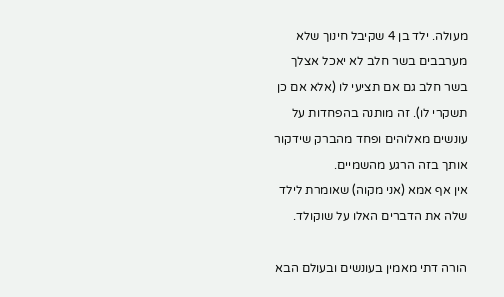מעולה. ילד בן 4 שקיבל חינוך שלא מערבבים בשר חלב לא יאכל אצלך בשר חלב גם אם תציעי לו (אלא אם כן תשקרי לו). זה מותנה בהפחדות על עונשים מאלוהים ופחד מהברק שידקור אותך בזה הרגע מהשמיים.
אין אף אמא (אני מקוה) שאומרת לילד שלה את הדברים האלו על שוקולד.

הורה דתי מאמין בעונשים ובעולם הבא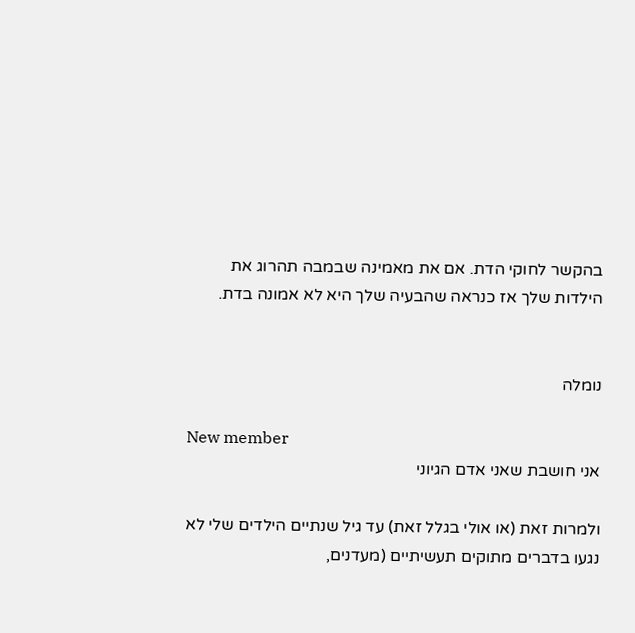בהקשר לחוקי הדת. אם את מאמינה שבמבה תהרוג את הילדות שלך אז כנראה שהבעיה שלך היא לא אמונה בדת.


נומלה

New member
אני חושבת שאני אדם הגיוני

ולמרות זאת (או אולי בגלל זאת) עד גיל שנתיים הילדים שלי לא נגעו בדברים מתוקים תעשיתיים (מעדנים,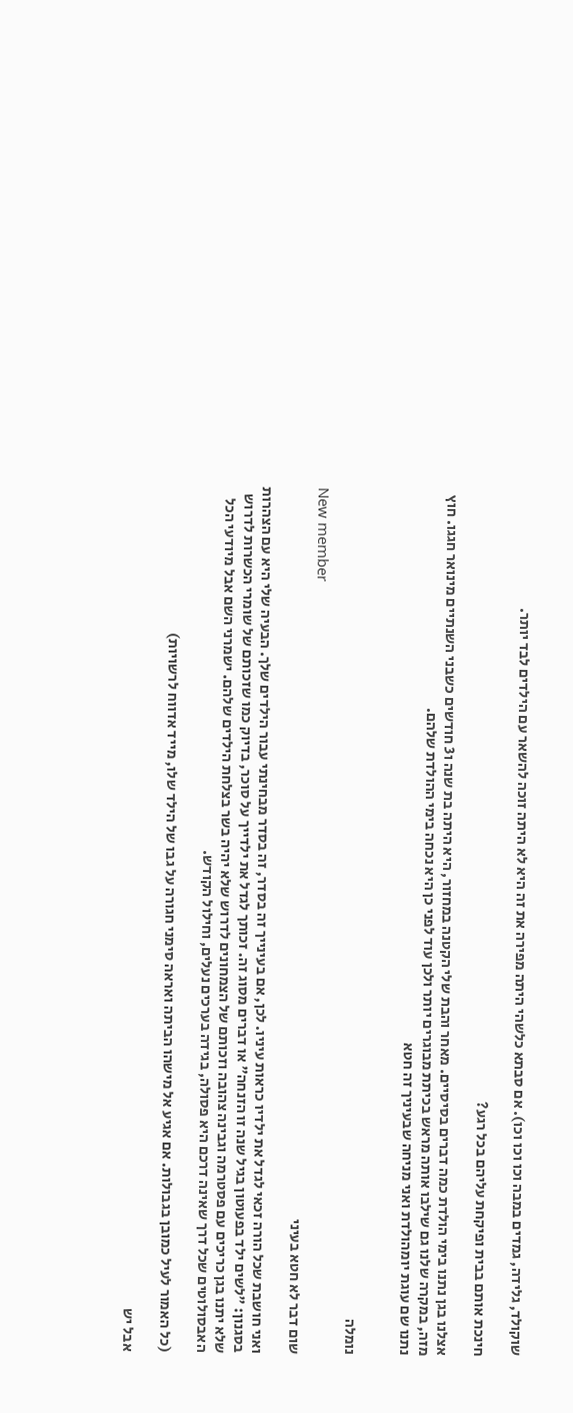שוקולד, גלידה, גמדים במבה וכו וכו וכו). אם סבתא כלשהי היתה מפירה את זה היא לא היתה זוכה להשאר עם הילדים לבד יותר.

חינכת אותם בבית ופיקחת עליהם בכל רגע?

אצלנו בגן נתנו בימי הולדת כמה דברים בסיסיים. מאחר והבת שלי הקטנה במחזור, היא היתה בת שנה ו3 חודשים כשבני השנתיים מינואר חגגו. חוץ מזה, במקרה שלנו גם שילבו אותה מראש בכיתת מבוגרים יותר ולכן עוד לפני כן היא נכחה בימי ההולדת שלהם.
נתנו שם עוגת יומהולדת ואני מניחה שבעיניך זה חטא


נומלה

New member
שום דבר לא חטא בעיני

ואני חושבת שכל הורה זכאי לגדל את ילדיו כראות עיניו. לכן, אם בעינייך זה בסדר, זה בסדר מבחינתי עבור הילדים שלך. הבעיה שלי היא עם הצהרות בסגנון: "לשים ילד בפעוטון בגיל שנה זו הזנחה" או דברים מסוג זה. זכותך לגדל את ילדייך על סוכר, בדיוק כמו שזכותם של שומרי הכשרות לדרוש שלא יתנו בגן כריכים עם פסטרמה וגבינה צהובה וזכותם של הצמחונים לדרוש שלא יהיה בשר בצלחת הילדים שלהם. ישמרני השם אבל מיודעי הכל האבסולוטים שכל דרך שאינה דרכם היא פסולה, בגידה בערכים נעלים, וחילול הקודש.

(כל האמור לעיל כמובן בגבולות. אם אגיע אל מישהו הביתה ואראה סימני חגורה על גבו של הילד שלו, מייד אדווח לרשויות)

אבל יש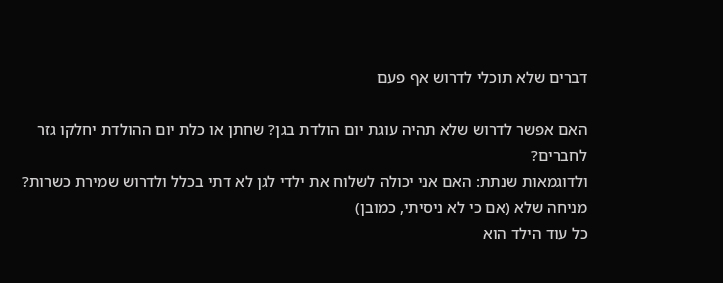דברים שלא תוכלי לדרוש אף פעם

האם אפשר לדרוש שלא תהיה עוגת יום הולדת בגן? שחתן או כלת יום ההולדת יחלקו גזר לחברים?
ולדוגמאות שנתת: האם אני יכולה לשלוח את ילדי לגן לא דתי בכלל ולדרוש שמירת כשרות? מניחה שלא (אם כי לא ניסיתי, כמובן)
כל עוד הילד הוא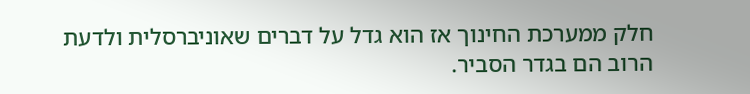חלק ממערכת החינוך אז הוא גדל על דברים שאוניברסלית ולדעת הרוב הם בגדר הסביר.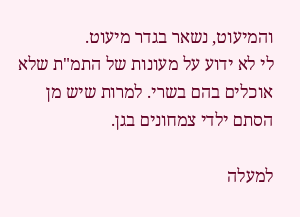והמיעוט, נשאר בגדר מיעוט.
לי לא ידוע על מעונות של התמ"ת שלא אוכלים בהם בשרי. למרות שיש מן הסתם ילדי צמחונים בגן.

למעלה